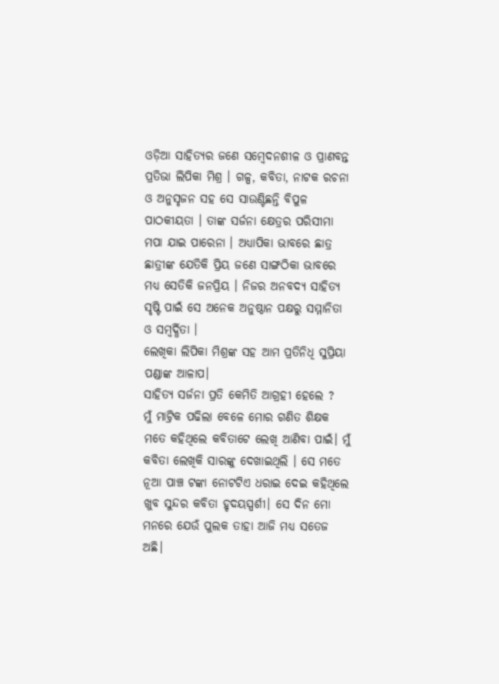ଓଡ଼ିଆ ସାହିତ୍ୟର ଜଣେ ସମ୍ବେଦନଶୀଳ ଓ ପ୍ରାଣବନ୍ତ ପ୍ରତିଭା ଲିପିକା ମିଶ୍ର । ଗଳ୍ପ, କବିତା, ନାଟକ ରଚନା ଓ ଅନୁସୃଜନ ସହ ସେ ସାଉଣ୍ଟିଛନ୍ତି ବିପୁଳ ପାଠକୀୟତା । ତାଙ୍କ ସର୍ଜନା କ୍ଷେତ୍ରର ପରିସୀମା ମପା ଯାଇ ପାରେନା । ଅଧ୍ୟାପିକା ଭାବରେ ଛାତ୍ର ଛାତ୍ରୀଙ୍କ ଯେତିକି ପ୍ରିୟ ଜଣେ ସାଙ୍ଗଠିକା ଭାବରେ ମଧ୍ୟ ସେତିକି ଜନପ୍ରିୟ । ନିଜର ଅନବଦ୍ୟ ସାହିତ୍ୟ ସୃଷ୍ଟି ପାଇଁ ସେ ଅନେକ ଅନୁଷ୍ଠାନ ପକ୍ଷରୁ ସମ୍ମାନିତା ଓ ସମ୍ବର୍ଦ୍ଧିତା ।
ଲେଖିକା ଲିପିକା ମିଶ୍ରଙ୍କ ସହ ଆମ ପ୍ରତିନିଧି ସୁପ୍ରିୟା ପଣ୍ଡାଙ୍କ ଆଳାପ।
ସାହିତ୍ୟ ସର୍ଜନା ପ୍ରତି କେମିତି ଆଗ୍ରହୀ ହେଲେ ?
ମୁଁ ମାଟ୍ରିକ ପଢିଲା ବେଳେ ମୋର ଗଣିତ ଶିକ୍ଷକ ମତେ କହିଥିଲେ କବିତାଟେ ଲେଖି ଆଣିବା ପାଇଁ। ମୁଁ କବିତା ଲେଖିକି ସାରଙ୍କୁ ଦେଖାଇଥିଲି । ସେ ମତେ ନୂଆ ପାଞ୍ଚ ଟଙ୍କା ନୋଟଟିଏ ଧରାଇ ଦେଇ କହିଥିଲେ ଖୁବ ସୁନ୍ଦର କବିତା ହୃଦୟସ୍ପର୍ଶୀ। ସେ ଦିନ ମୋ ମନରେ ଯେଉଁ ପୁଲକ ତାହା ଆଜି ମଧ୍ୟ ସତେଜ ଅଛି।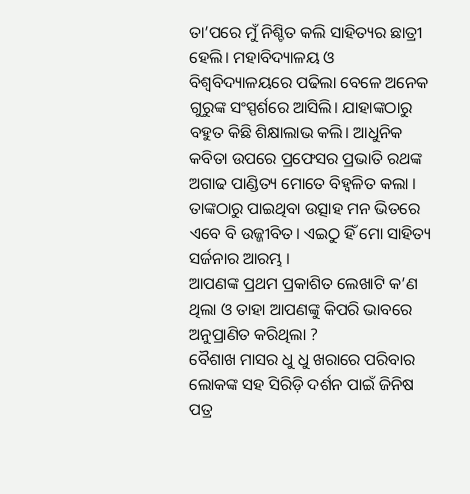ତା’ପରେ ମୁଁ ନିଶ୍ଚିତ କଲି ସାହିତ୍ୟର ଛାତ୍ରୀ ହେଲି। ମହାବିଦ୍ୟାଳୟ ଓ ବିଶ୍ୱବିଦ୍ୟାଳୟରେ ପଢିଲା ବେଳେ ଅନେକ ଗୁରୁଙ୍କ ସଂସ୍ପର୍ଶରେ ଆସିଲି। ଯାହାଙ୍କଠାରୁ ବହୁତ କିଛି ଶିକ୍ଷାଲାଭ କଲି। ଆଧୁନିକ କବିତା ଉପରେ ପ୍ରଫେସର ପ୍ରଭାତି ରଥଙ୍କ ଅଗାଢ ପାଣ୍ଡିତ୍ୟ ମୋତେ ବିହ୍ଵଳିତ କଲା । ତାଙ୍କଠାରୁ ପାଇଥିବା ଉତ୍ସାହ ମନ ଭିତରେ ଏବେ ବି ଉଜ୍ଜୀବିତ। ଏଇଠୁ ହିଁ ମୋ ସାହିତ୍ୟ ସର୍ଜନାର ଆରମ୍ଭ ।
ଆପଣଙ୍କ ପ୍ରଥମ ପ୍ରକାଶିତ ଲେଖାଟି କ’ଣ ଥିଲା ଓ ତାହା ଆପଣଙ୍କୁ କିପରି ଭାବରେ ଅନୁପ୍ରାଣିତ କରିଥିଲା ?
ବୈଶାଖ ମାସର ଧୁ ଧୁ ଖରାରେ ପରିବାର ଲୋକଙ୍କ ସହ ସିରିଡ଼ି ଦର୍ଶନ ପାଇଁ ଜିନିଷ ପତ୍ର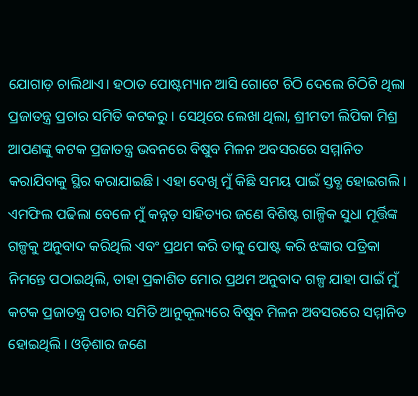ଯୋଗାଡ଼ ଚାଲିଥାଏ। ହଠାତ ପୋଷ୍ଟମ୍ୟାନ ଆସି ଗୋଟେ ଚିଠି ଦେଲେ ଚିଠିଟି ଥିଲା ପ୍ରଜାତନ୍ତ୍ର ପ୍ରଚାର ସମିତି କଟକରୁ। ସେଥିରେ ଲେଖା ଥିଲା, ଶ୍ରୀମତୀ ଲିପିକା ମିଶ୍ର ଆପଣଙ୍କୁ କଟକ ପ୍ରଜାତନ୍ତ୍ର ଭବନରେ ବିଷୁବ ମିଳନ ଅବସରରେ ସମ୍ମାନିତ କରାଯିବାକୁ ସ୍ଥିର କରାଯାଇଛି। ଏହା ଦେଖି ମୁଁ କିଛି ସମୟ ପାଇଁ ସ୍ତବ୍ଧ ହୋଇଗଲି । ଏମଫିଲ ପଢିଲା ବେଳେ ମୁଁ କନ୍ନଡ଼ ସାହିତ୍ୟର ଜଣେ ବିଶିଷ୍ଟ ଗାଳ୍ପିକ ସୁଧା ମୂର୍ତ୍ତିଙ୍କ ଗଳ୍ପକୁ ଅନୁବାଦ କରିଥିଲି ଏବଂ ପ୍ରଥମ କରି ତାକୁ ପୋଷ୍ଟ କରି ଝଙ୍କାର ପତ୍ରିକା ନିମନ୍ତେ ପଠାଇଥିଲି, ତାହା ପ୍ରକାଶିତ ମୋର ପ୍ରଥମ ଅନୁବାଦ ଗଳ୍ପ ଯାହା ପାଇଁ ମୁଁ କଟକ ପ୍ରଜାତନ୍ତ୍ର ପଚାର ସମିତି ଆନୁକୂଲ୍ୟରେ ବିଷୁବ ମିଳନ ଅବସରରେ ସମ୍ମାନିତ ହୋଇଥିଲି। ଓଡ଼ିଶାର ଜଣେ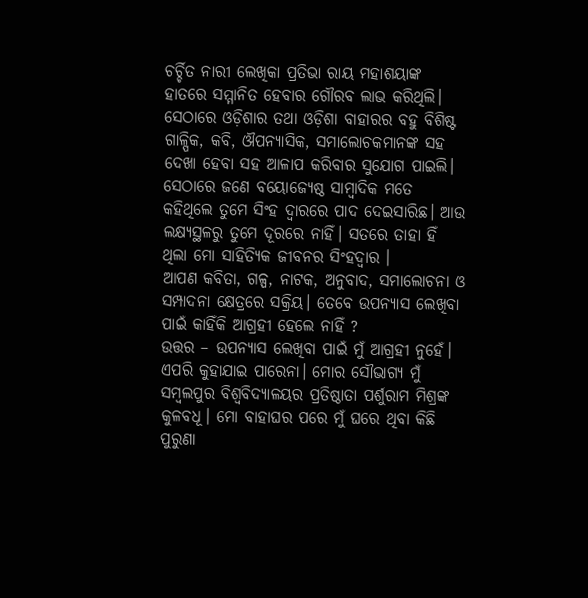ଚର୍ଚ୍ଚିତ ନାରୀ ଲେଖିକା ପ୍ରତିଭା ରାୟ ମହାଶୟାଙ୍କ ହାତରେ ସମ୍ମାନିତ ହେବାର ଗୌରବ ଲାଭ କରିଥିଲି। ସେଠାରେ ଓଡ଼ିଶାର ତଥା ଓଡ଼ିଶା ବାହାରର ବହୁ ବିଶିଷ୍ଟ ଗାଳ୍ପିକ, କବି, ଔପନ୍ୟାସିକ, ସମାଲୋଚକମାନଙ୍କ ସହ ଦେଖା ହେବା ସହ ଆଳାପ କରିବାର ସୁଯୋଗ ପାଇଲି। ସେଠାରେ ଜଣେ ବୟୋଜ୍ୟେଷ୍ଠ ସାମ୍ବାଦିକ ମତେ କହିଥିଲେ ତୁମେ ସିଂହ ଦ୍ୱାରରେ ପାଦ ଦେଇସାରିଛ। ଆଉ ଲକ୍ଷ୍ୟସ୍ଥଳରୁ ତୁମେ ଦୂରରେ ନାହିଁ। ସତରେ ତାହା ହିଁ ଥିଲା ମୋ ସାହିତ୍ୟିକ ଜୀବନର ସିଂହଦ୍ୱାର ।
ଆପଣ କବିତା, ଗଳ୍ପ, ନାଟକ, ଅନୁବାଦ, ସମାଲୋଚନା ଓ ସମ୍ପାଦନା କ୍ଷେତ୍ରରେ ସକ୍ରିୟ। ତେବେ ଉପନ୍ୟାସ ଲେଖିବା ପାଇଁ କାହିଁକି ଆଗ୍ରହୀ ହେଲେ ନାହିଁ ?
ଉତ୍ତର – ଉପନ୍ୟାସ ଲେଖିବା ପାଇଁ ମୁଁ ଆଗ୍ରହୀ ନୁହେଁ। ଏପରି କୁହାଯାଇ ପାରେନା। ମୋର ସୌଭାଗ୍ୟ ମୁଁ ସମ୍ବଲପୁର ବିଶ୍ୱବିଦ୍ୟାଳୟର ପ୍ରତିଷ୍ଠାତା ପର୍ଶୁରାମ ମିଶ୍ରଙ୍କ କୁଳବଧୂ। ମୋ ବାହାଘର ପରେ ମୁଁ ଘରେ ଥିବା କିଛି ପୁରୁଣା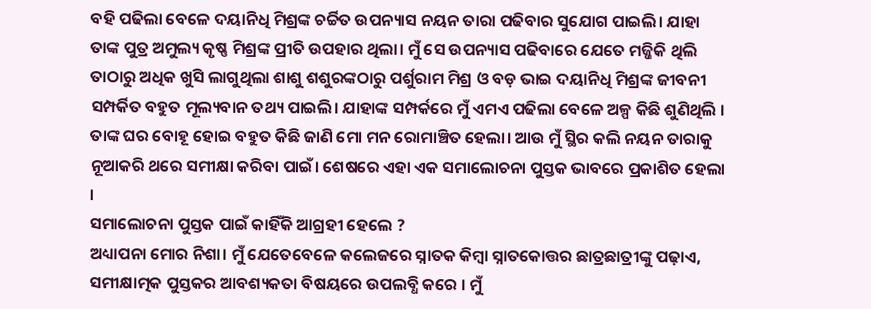ବହି ପଢିଲା ବେଳେ ଦୟାନିଧି ମିଶ୍ରଙ୍କ ଚର୍ଚ୍ଚିତ ଉପନ୍ୟାସ ନୟନ ତାରା ପଢିବାର ସୁଯୋଗ ପାଇଲି। ଯାହା ତାଙ୍କ ପୁତ୍ର ଅମୁଲ୍ୟ କୃଷ୍ଣ ମିଶ୍ରଙ୍କ ପ୍ରୀତି ଉପହାର ଥିଲା। ମୁଁ ସେ ଉପନ୍ୟାସ ପଢିବାରେ ଯେତେ ମଜ୍ଜିକି ଥିଲି ତାଠାରୁ ଅଧିକ ଖୁସି ଲାଗୁଥିଲା ଶାଶୁ ଶଶୁରଙ୍କଠାରୁ ପର୍ଶୁରାମ ମିଶ୍ର ଓ ବଡ଼ ଭାଇ ଦୟାନିଧି ମିଶ୍ରଙ୍କ ଜୀବନୀ ସମ୍ପର୍କିତ ବହୁତ ମୂଲ୍ୟବାନ ତଥ୍ୟ ପାଇଲି। ଯାହାଙ୍କ ସମ୍ପର୍କରେ ମୁଁ ଏମଏ ପଢିଲା ବେଳେ ଅଳ୍ପ କିଛି ଶୁଣିଥିଲି । ତାଙ୍କ ଘର ବୋହୂ ହୋଇ ବହୁତ କିଛି ଜାଣି ମୋ ମନ ରୋମାଞ୍ଚିତ ହେଲା। ଆଉ ମୁଁ ସ୍ଥିର କଲି ନୟନ ତାରାକୁ ନୂଆକରି ଥରେ ସମୀକ୍ଷା କରିବା ପାଇଁ। ଶେଷରେ ଏହା ଏକ ସମାଲୋଚନା ପୁସ୍ତକ ଭାବରେ ପ୍ରକାଶିତ ହେଲା ।
ସମାଲୋଚନା ପୁସ୍ତକ ପାଇଁ କାହିଁକି ଆଗ୍ରହୀ ହେଲେ ?
ଅଧ୍ୟାପନା ମୋର ନିଶା। ମୁଁ ଯେତେବେଳେ କଲେଜରେ ସ୍ନାତକ କିମ୍ବା ସ୍ନାତକୋତ୍ତର ଛାତ୍ରଛାତ୍ରୀଙ୍କୁ ପଢ଼ାଏ, ସମୀକ୍ଷାତ୍ମକ ପୁସ୍ତକର ଆବଶ୍ୟକତା ବିଷୟରେ ଉପଲବ୍ଧି କରେ । ମୁଁ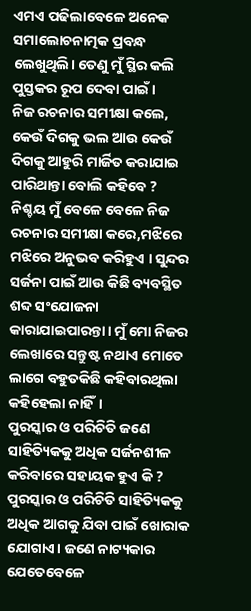ଏମଏ ପଢିଲାବେଳେ ଅନେକ ସମାଲୋଚନାତ୍ମକ ପ୍ରବନ୍ଧ ଲେଖୁଥିଲି। ତେଣୁ ମୁଁ ସ୍ଥିର କଲି ପୁସ୍ତକର ରୂପ ଦେବା ପାଇଁ।
ନିଜ ରଚନାର ସମୀକ୍ଷା କଲେ, କେଉଁ ଦିଗକୁ ଭଲ ଆଉ କେଉଁ ଦିଗକୁ ଆହୁରି ମାର୍ଜିତ କରାଯାଇ ପାରିଥାନ୍ତା ବୋଲି କହିବେ ?
ନିଶ୍ଚୟ ମୁଁ ବେଳେ ବେଳେ ନିଜ ରଚନାର ସମୀକ୍ଷା କରେ,ମଝିରେ ମଝିରେ ଅନୁଭବ କରିହୁଏ । ସୁନ୍ଦର ସର୍ଜନା ପାଇଁ ଆଉ କିଛି ବ୍ୟବସ୍ଥିତ ଶବ୍ଦ ସଂଯୋଜନା କାରାଯାଇପାରନ୍ତା। ମୁଁ ମୋ ନିଜର ଲେଖାରେ ସନ୍ତୁଷ୍ଟ ନଥାଏ ମୋତେ ଲାଗେ ବହୁତକିଛି କହିବାରଥିଲା କହିହେଲା ନାହିଁ।
ପୁରସ୍କାର ଓ ପରିଚିତି ଜଣେ ସାହିତ୍ୟିକକୁ ଅଧିକ ସର୍ଜନଶୀଳ କରିବାରେ ସହାୟକ ହୁଏ କି ?
ପୁରସ୍କାର ଓ ପରିଚିତି ସାହିତ୍ୟିକକୁ ଅଧିକ ଆଗକୁ ଯିବା ପାଇଁ ଖୋରାକ ଯୋଗାଏ। ଜଣେ ନାଟ୍ୟକାର ଯେତେବେଳେ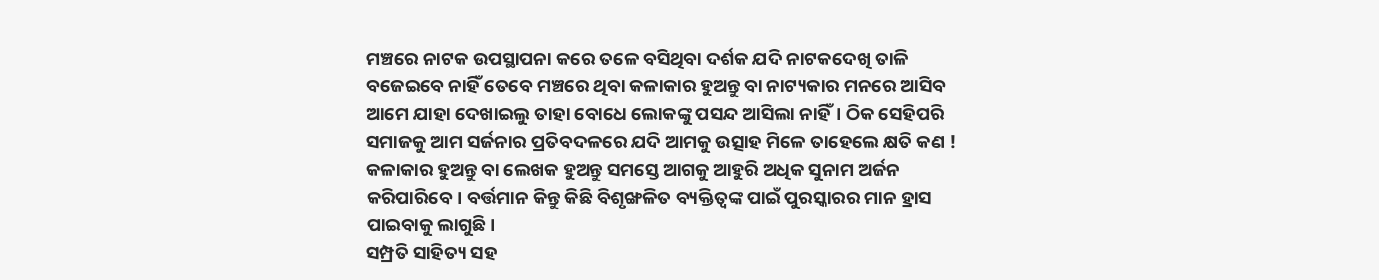ମଞ୍ଚରେ ନାଟକ ଉପସ୍ଥାପନା କରେ ତଳେ ବସିଥିବା ଦର୍ଶକ ଯଦି ନାଟକଦେଖି ତାଳି ବଜେଇବେ ନାହିଁ ତେବେ ମଞ୍ଚରେ ଥିବା କଳାକାର ହୁଅନ୍ତୁ ବା ନାଟ୍ୟକାର ମନରେ ଆସିବ ଆମେ ଯାହା ଦେଖାଇଲୁ ତାହା ବୋଧେ ଲୋକଙ୍କୁ ପସନ୍ଦ ଆସିଲା ନାହିଁ। ଠିକ ସେହିପରି ସମାଜକୁ ଆମ ସର୍ଜନାର ପ୍ରତିବଦଳରେ ଯଦି ଆମକୁ ଉତ୍ସାହ ମିଳେ ତାହେଲେ କ୍ଷତି କଣ !
କଳାକାର ହୁଅନ୍ତୁ ବା ଲେଖକ ହୁଅନ୍ତୁ ସମସ୍ତେ ଆଗକୁ ଆହୁରି ଅଧିକ ସୁନାମ ଅର୍ଜନ କରିପାରିବେ। ବର୍ତ୍ତମାନ କିନ୍ତୁ କିଛି ବିଶୃଙ୍ଖଳିତ ବ୍ୟକ୍ତିତ୍ବଙ୍କ ପାଇଁ ପୁରସ୍କାରର ମାନ ହ୍ରାସ ପାଇବାକୁ ଲାଗୁଛି।
ସମ୍ପ୍ରତି ସାହିତ୍ୟ ସହ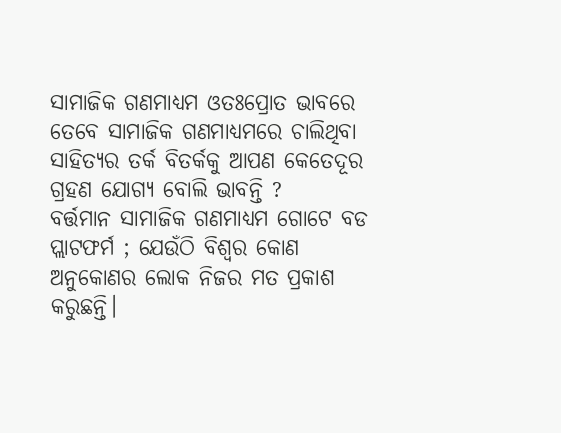ସାମାଜିକ ଗଣମାଧ୍ୟମ ଓତଃପ୍ରୋତ ଭାବରେ ତେବେ ସାମାଜିକ ଗଣମାଧ୍ୟମରେ ଚାଲିଥିବା ସାହିତ୍ୟର ତର୍କ ବିତର୍କକୁ ଆପଣ କେତେଦୂର ଗ୍ରହଣ ଯୋଗ୍ୟ ବୋଲି ଭାବନ୍ତି ?
ବର୍ତ୍ତମାନ ସାମାଜିକ ଗଣମାଧ୍ୟମ ଗୋଟେ ବଡ ପ୍ଲାଟଫର୍ମ ; ଯେଉଁଠି ବିଶ୍ୱର କୋଣ ଅନୁକୋଣର ଲୋକ ନିଜର ମତ ପ୍ରକାଶ କରୁଛନ୍ତି।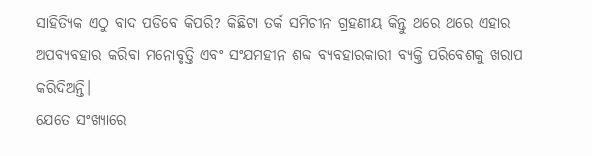ସାହିତ୍ୟିକ ଏଠୁ ବାଦ ପଡିବେ କିପରି? କିଛିଟା ତର୍କ ସମିଚୀନ ଗ୍ରହଣୀୟ କିନ୍ତୁ ଥରେ ଥରେ ଏହାର ଅପବ୍ୟବହାର କରିବା ମନୋବୃତ୍ତି ଏବଂ ସଂଯମହୀନ ଶବ୍ଦ ବ୍ୟବହାରକାରୀ ବ୍ୟକ୍ତି ପରିବେଶକୁ ଖରାପ କରିଦିଅନ୍ତି।
ଯେତେ ସଂଖ୍ୟାରେ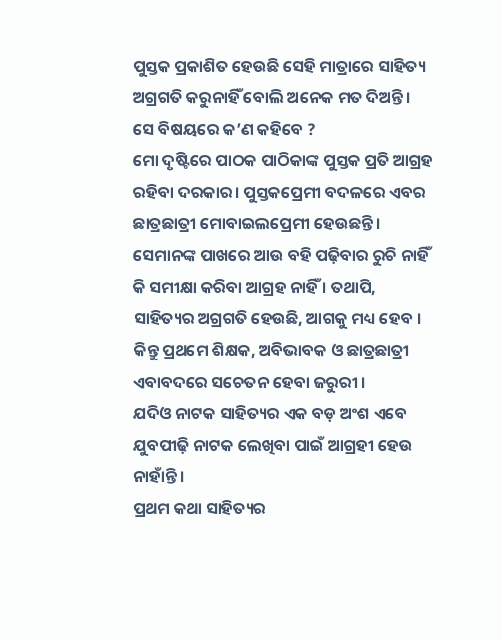ପୁସ୍ତକ ପ୍ରକାଶିତ ହେଉଛି ସେହି ମାତ୍ରାରେ ସାହିତ୍ୟ ଅଗ୍ରଗତି କରୁନାହିଁ ବୋଲି ଅନେକ ମତ ଦିଅନ୍ତି । ସେ ବିଷୟରେ କ’ଣ କହିବେ ?
ମୋ ଦୃଷ୍ଟିରେ ପାଠକ ପାଠିକାଙ୍କ ପୁସ୍ତକ ପ୍ରତି ଆଗ୍ରହ ରହିବା ଦରକାର। ପୁସ୍ତକପ୍ରେମୀ ବଦଳରେ ଏବର ଛାତ୍ରଛାତ୍ରୀ ମୋବାଇଲପ୍ରେମୀ ହେଉଛନ୍ତି। ସେମାନଙ୍କ ପାଖରେ ଆଉ ବହି ପଢ଼ିବାର ରୁଚି ନାହିଁ କି ସମୀକ୍ଷା କରିବା ଆଗ୍ରହ ନାହିଁ । ତଥାପି, ସାହିତ୍ୟର ଅଗ୍ରଗତି ହେଉଛି, ଆଗକୁ ମଧ୍ୟ ହେବ । କିନ୍ତୁ ପ୍ରଥମେ ଶିକ୍ଷକ, ଅବିଭାବକ ଓ ଛାତ୍ରଛାତ୍ରୀ ଏବାବଦରେ ସଚେତନ ହେବା ଜରୁରୀ ।
ଯଦିଓ ନାଟକ ସାହିତ୍ୟର ଏକ ବଡ଼ ଅଂଶ ଏବେ ଯୁବପୀଢ଼ି ନାଟକ ଲେଖିବା ପାଇଁ ଆଗ୍ରହୀ ହେଉ ନାହାଁନ୍ତି ।
ପ୍ରଥମ କଥା ସାହିତ୍ୟର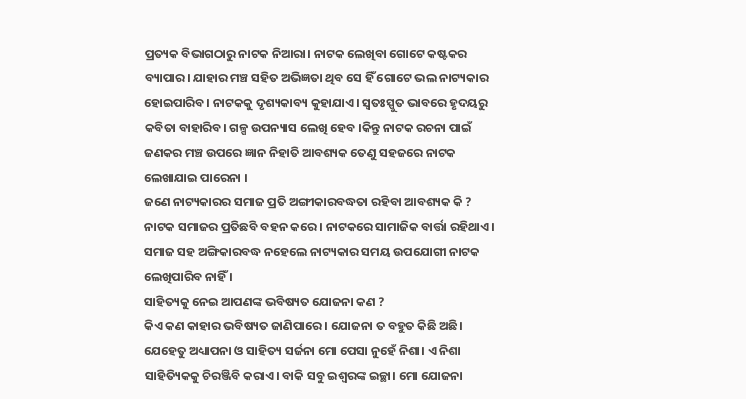ପ୍ରତ୍ୟକ ବିଭାଗଠାରୁ ନାଟକ ନିଆରା। ନାଟକ ଲେଖିବା ଗୋଟେ କଷ୍ଟକର ବ୍ୟାପାର। ଯାହାର ମଞ୍ଚ ସହିତ ଅଭିଜ୍ଞତା ଥିବ ସେ ହିଁ ଗୋଟେ ଭଲ ନାଟ୍ୟକାର ହୋଇପାରିବ। ନାଟକକୁ ଦୃଶ୍ୟକାବ୍ୟ କୁହାଯାଏ। ସ୍ୱତଃସ୍ପୁତ ଭାବରେ ହୃଦୟରୁ କବିତା ବାହାରିବ। ଗଳ୍ପ ଉପନ୍ୟାସ ଲେଖି ହେବ ।କିନ୍ତୁ ନାଟକ ରଚନା ପାଇଁ ଜଣକର ମଞ୍ଚ ଉପରେ ଜ୍ଞାନ ନିହାତି ଆବଶ୍ୟକ ତେଣୁ ସହଜରେ ନାଟକ ଲେଖାଯାଇ ପାରେନା ।
ଜଣେ ନାଟ୍ୟକାରର ସମାଜ ପ୍ରତି ଅଙ୍ଗୀକାରବଦ୍ଧତା ରହିବା ଆବଶ୍ୟକ କି ?
ନାଟକ ସମାଜର ପ୍ରତିଛବି ବହନ କରେ। ନାଟକରେ ସାମାଜିକ ବାର୍ତ୍ତା ରହିଥାଏ। ସମାଜ ସହ ଅଙ୍ଗିକାରବଦ୍ଧ ନହେଲେ ନାଟ୍ୟକାର ସମୟ ଉପଯୋଗୀ ନାଟକ ଲେଖିପାରିବ ନାହିଁ ।
ସାହିତ୍ୟକୁ ନେଇ ଆପଣଙ୍କ ଭବିଷ୍ୟତ ଯୋଜନା କଣ ?
କିଏ କଣ କାହାର ଭବିଷ୍ୟତ ଜାଣିପାରେ । ଯୋଜନା ତ ବହୁତ କିଛି ଅଛି। ଯେହେତୁ ଅଧ୍ୟାପନା ଓ ସାହିତ୍ୟ ସର୍ଜନା ମୋ ପେସା ନୁହେଁ ନିଶା। ଏ ନିଶା ସାହିତ୍ୟିକକୁ ଚିରଞ୍ଜିବି କରାଏ। ବାକି ସବୁ ଇଶ୍ୱରଙ୍କ ଇଚ୍ଛା। ମୋ ଯୋଜନା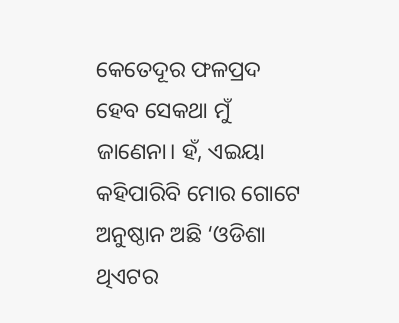କେତେଦୂର ଫଳପ୍ରଦ ହେବ ସେକଥା ମୁଁ ଜାଣେନା। ହଁ, ଏଇୟା କହିପାରିବି ମୋର ଗୋଟେ ଅନୁଷ୍ଠାନ ଅଛି ‘ଓଡିଶା ଥିଏଟର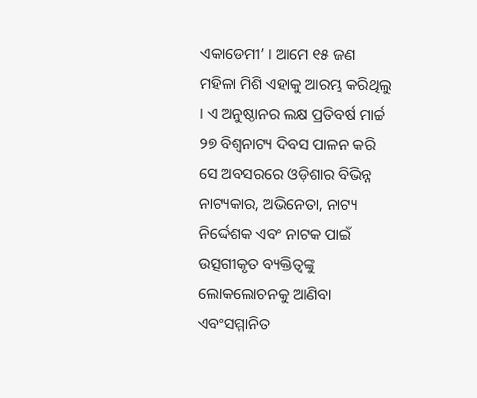ଏକାଡେମୀ’ । ଆମେ ୧୫ ଜଣ ମହିଳା ମିଶି ଏହାକୁ ଆରମ୍ଭ କରିଥିଲୁ । ଏ ଅନୁଷ୍ଠାନର ଲକ୍ଷ ପ୍ରତିବର୍ଷ ମାର୍ଚ୍ଚ ୨୭ ବିଶ୍ୱନାଟ୍ୟ ଦିବସ ପାଳନ କରି ସେ ଅବସରରେ ଓଡ଼ିଶାର ବିଭିନ୍ନ ନାଟ୍ୟକାର, ଅଭିନେତା, ନାଟ୍ୟ ନିର୍ଦ୍ଦେଶକ ଏବଂ ନାଟକ ପାଇଁ ଉତ୍ସଗୀକୃତ ବ୍ୟକ୍ତିତ୍ୱଙ୍କୁ ଲୋକଲୋଚନକୁ ଆଣିବା ଏବଂସମ୍ମାନିତ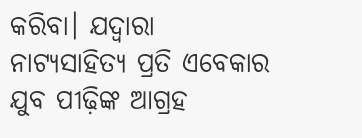କରିବା। ଯଦ୍ୱାରା ନାଟ୍ୟସାହିତ୍ୟ ପ୍ରତି ଏବେକାର ଯୁବ ପୀଢ଼ିଙ୍କ ଆଗ୍ରହ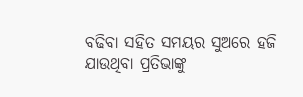ବଢିବା ସହିତ ସମୟର ସୁଅରେ ହଜି ଯାଉଥିବା ପ୍ରତିଭାଙ୍କୁ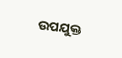ଉପଯୁକ୍ତ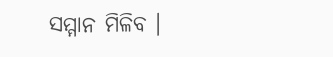ସମ୍ମାନ ମିଳିବ ।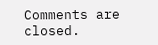Comments are closed.